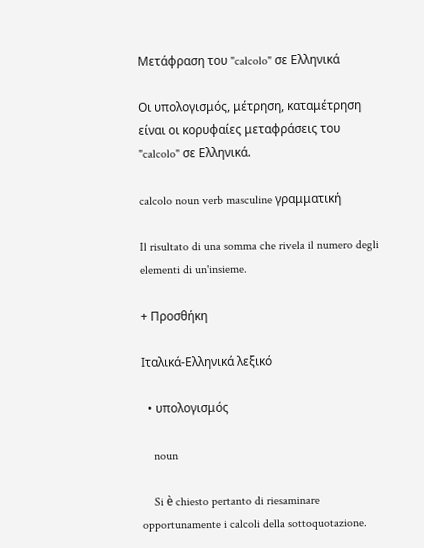Μετάφραση του "calcolo" σε Ελληνικά

Οι υπολογισμός, μέτρηση, καταμέτρηση είναι οι κορυφαίες μεταφράσεις του "calcolo" σε Ελληνικά.

calcolo noun verb masculine γραμματική

Il risultato di una somma che rivela il numero degli elementi di un'insieme.

+ Προσθήκη

Ιταλικά-Ελληνικά λεξικό

  • υπολογισμός

    noun

    Si è chiesto pertanto di riesaminare opportunamente i calcoli della sottoquotazione.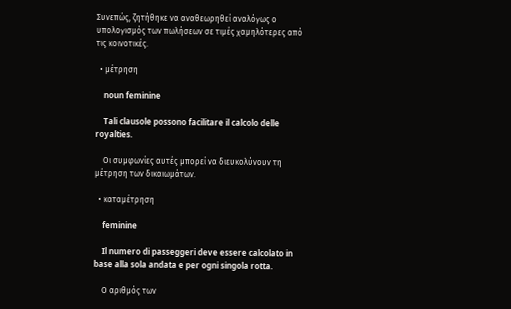Συνεπώς, ζητήθηκε να αναθεωρηθεί αναλόγως ο υπολογισμός των πωλήσεων σε τιμές χαμηλότερες από τις κοινοτικές.

  • μέτρηση

    noun feminine

    Tali clausole possono facilitare il calcolo delle royalties.

    Οι συμφωνίες αυτές μπορεί να διευκολύνουν τη μέτρηση των δικαιωμάτων.

  • καταμέτρηση

    feminine

    Il numero di passeggeri deve essere calcolato in base alla sola andata e per ogni singola rotta.

    Ο αριθμός των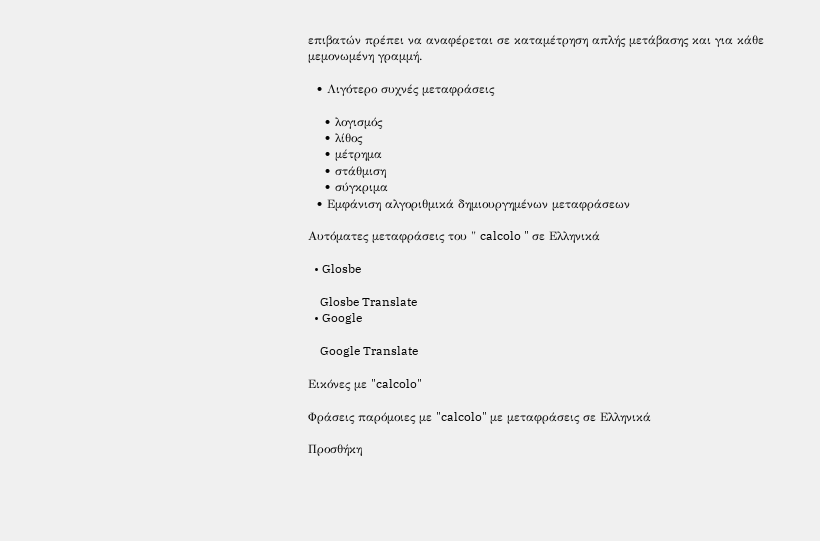επιβατών πρέπει να αναφέρεται σε καταμέτρηση απλής μετάβασης και για κάθε μεμονωμένη γραμμή.

  • Λιγότερο συχνές μεταφράσεις

    • λογισμός
    • λίθος
    • μέτρημα
    • στάθμιση
    • σύγκριμα
  • Εμφάνιση αλγοριθμικά δημιουργημένων μεταφράσεων

Αυτόματες μεταφράσεις του " calcolo " σε Ελληνικά

  • Glosbe

    Glosbe Translate
  • Google

    Google Translate

Εικόνες με "calcolo"

Φράσεις παρόμοιες με "calcolo" με μεταφράσεις σε Ελληνικά

Προσθήκη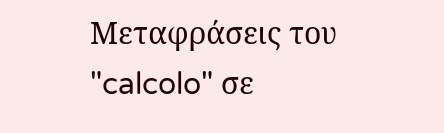Μεταφράσεις του "calcolo" σε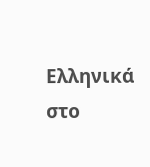Ελληνικά στο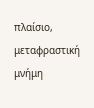πλαίσιο, μεταφραστική μνήμη